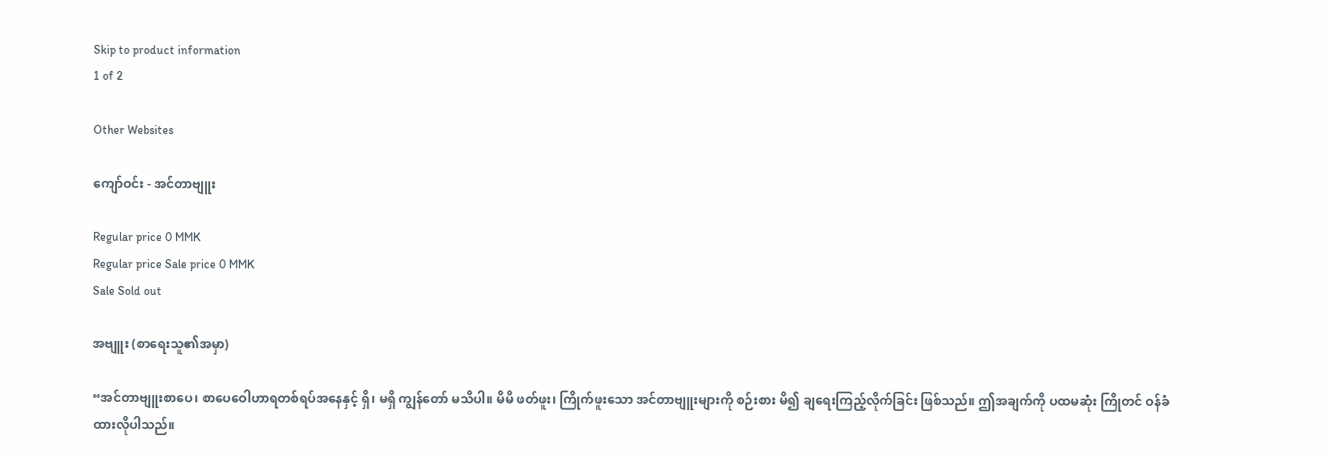Skip to product information
1 of 2

Other Websites

ကျော်ဝင်း - အင်တာဗျူး

Regular price 0 MMK
Regular price Sale price 0 MMK
Sale Sold out

အဗျူး (စာရေးသူ၏အမှာ)

“အင်တာဗျူးစာပေ၊ စာပေဝေါဟာရတစ်ရပ်အနေနှင့် ရှိ၊ မရှိ ကျွန်တော် မသိပါ။ မိမိ ဖတ်ဖူး၊ ကြိုက်ဖူးသော အင်တာဗျူးများကို စဉ်းစား မိ၍ ချရေးကြည့်လိုက်ခြင်း ဖြစ်သည်။ ဤအချက်ကို ပထမဆုံး ကြိုတင် ဝန်ခံထားလိုပါသည်။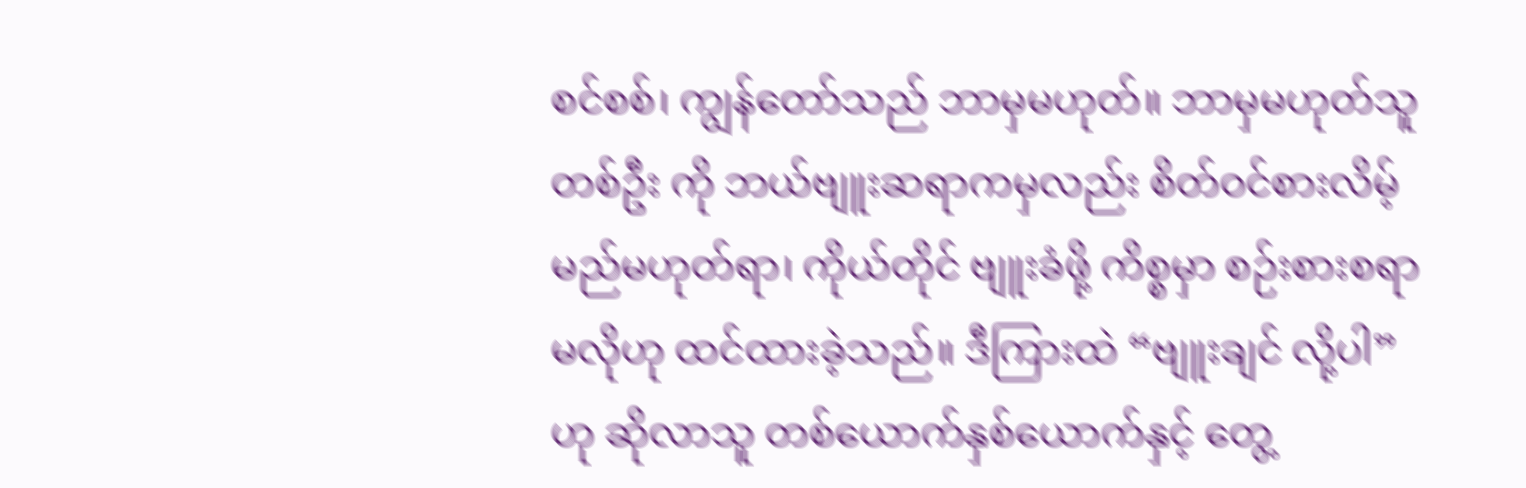စင်စစ်၊ ကျွန်တော်သည် ဘာမှမဟုတ်။ ဘာမှမဟုတ်သူတစ်ဦး ကို ဘယ်ဗျူးဆရာကမှလည်း စိတ်ဝင်စားလိမ့်မည်မဟုတ်ရာ၊ ကိုယ်တိုင် ဗျူးခံဖို့ ကိစ္စမှာ စဉ်းစားစရာမလိုဟု ထင်ထားခဲ့သည်။ ဒီကြားထဲ “ဗျူးချင် လို့ပါ” ဟု ဆိုလာသူ တစ်ယောက်နှစ်ယောက်နှင့် တွေ့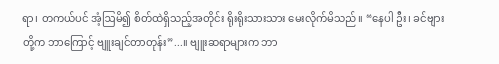ရာ၊ တကယ်ပင် အံ့ဩမိ၍ စိတ်ထဲရှိသည့်အတိုင်း ရိုးရိုးသားသား မေးလိုက်မိသည်။ “နေပါ ဦး၊ ခင်ဗျားတို့က ဘာကြောင့် ဗျူးချင်တာတုန်း”...။ ဗျူးဆရာများက ဘာ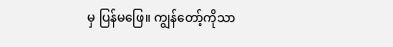မှ ပြန်မဖြေ။ ကျွန်တော့်ကိုသာ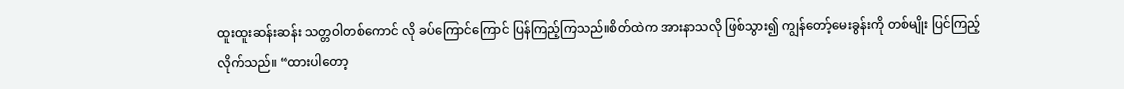ထူးထူးဆန်းဆန်း သတ္တဝါတစ်ကောင် လို ခပ်ကြောင်ကြောင် ပြန်ကြည့်ကြသည်။စိတ်ထဲက အားနာသလို ဖြစ်သွား၍ ကျွန်တော့်မေးခွန်းကို တစ်မျိုး ပြင်ကြည့်လိုက်သည်။ “ထားပါတော့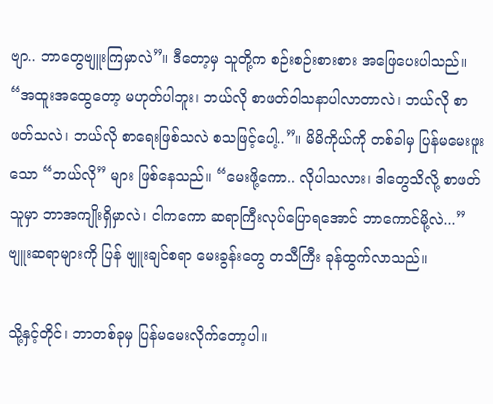ဗျာ.. ဘာတွေဗျူးကြမှာလဲ”။ ဒီတော့မှ သူတို့က စဉ်းစဉ်းစားစား အဖြေပေးပါသည်။ “အထူးအထွေတော့ မဟုတ်ပါဘူး၊ ဘယ်လို စာဖတ်ဝါသနာပါလာတာလဲ၊ ဘယ်လို စာဖတ်သလဲ၊ ဘယ်လို စာရေးဖြစ်သလဲ စသဖြင့်ပေါ့..”။ မိမိကိုယ်ကို တစ်ခါမှ ပြန်မမေးဖူးသော “ဘယ်လို” များ ဖြစ်နေသည်။ “မေးဖို့ကော.. လိုပါသလား၊ ဒါတွေသိလို့ စာဖတ်သူမှာ ဘာအကျိုးရှိမှာလဲ၊ ငါကကော ဆရာကြီးလုပ်ပြောရအောင် ဘာကောင်မို့လဲ...” ဗျူးဆရာများကို ပြန် ဗျူးချင်စရာ မေးခွန်းတွေ တသီကြီး ခုန်ထွက်လာသည်။

သို့နှင့်တိုင်၊ ဘာတစ်ခုမှ ပြန်မမေးလိုက်တော့ပါ။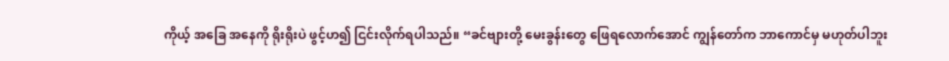ကိုယ့် အခြေ အနေကို ရိုးရိုးပဲ ဖွင့်ဟ၍ ငြင်းလိုက်ရပါသည်။ “ခင်ဗျားတို့ မေးခွန်းတွေ ဖြေရလောက်အောင် ကျွန်တော်က ဘာကောင်မှ မဟုတ်ပါဘူး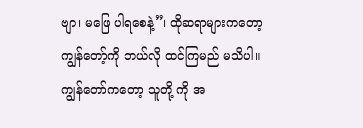ဗျာ၊ မဖြေ ပါရစေနဲ့”၊ ထိုဆရာများကတော့ ကျွန်တော့်ကို ဘယ်လို ထင်ကြမည် မသိပါ။ ကျွန်တော်ကတော့ သူတို့ ကို အ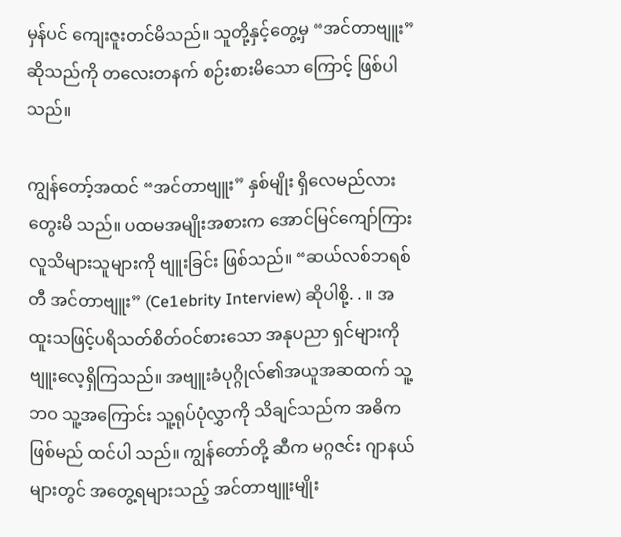မှန်ပင် ကျေးဇူးတင်မိသည်။ သူတို့နှင့်တွေ့မှ “အင်တာဗျူး” ဆိုသည်ကို တလေးတနက် စဉ်းစားမိသော ကြောင့် ဖြစ်ပါသည်။

ကျွန်တော့်အထင် “အင်တာဗျူး” နှစ်မျိုး ရှိလေမည်လား တွေးမိ သည်။ ပထမအမျိုးအစားက အောင်မြင်ကျော်ကြား လူသိများသူများကို ဗျူးခြင်း ဖြစ်သည်။ “ဆယ်လစ်ဘရစ်တီ အင်တာဗျူး” (Ce1ebrity Interview) ဆိုပါစို့. . ။ အထူးသဖြင့်ပရိသတ်စိတ်ဝင်စားသော အနုပညာ ရှင်များကို ဗျူးလေ့ရှိကြသည်။ အဗျူးခံပုဂ္ဂိုလ်၏အယူအဆထက် သူ့ဘဝ သူ့အကြောင်း သူ့ရုပ်ပုံလွှာကို သိချင်သည်က အဓိကဖြစ်မည် ထင်ပါ သည်။ ကျွန်တော်တို့ ဆီက မဂ္ဂဇင်း ဂျာနယ်များတွင် အတွေ့ရများသည့် အင်တာဗျူးမျိုး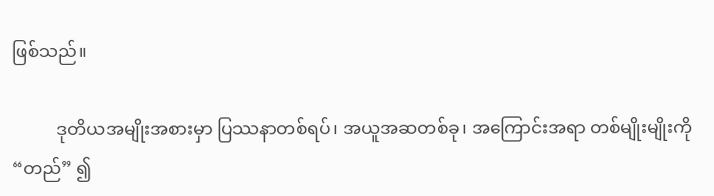ဖြစ်သည်။

          ဒုတိယအမျိုးအစားမှာ ပြဿနာတစ်ရပ်၊ အယူအဆတစ်ခု၊ အကြောင်းအရာ တစ်မျိုးမျိုးကို “တည်” ၍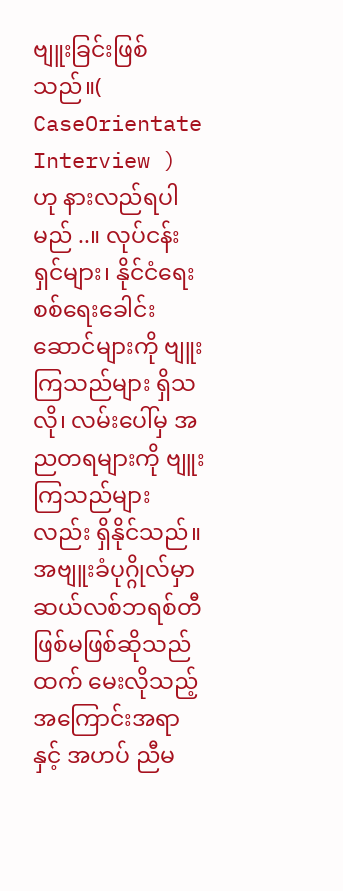ဗျူးခြင်းဖြစ်သည်။( CaseOrientate Interview ) ဟု နားလည်ရပါမည် ..။ လုပ်ငန်းရှင်များ၊ နိုင်ငံရေး စစ်ရေးခေါင်းဆောင်များကို ဗျူးကြသည်များ ရှိသလို၊ လမ်းပေါ်မှ အညတရများကို ဗျူးကြသည်များလည်း ရှိနိုင်သည်။ အဗျူးခံပုဂ္ဂိုလ်မှာ ဆယ်လစ်ဘရစ်တီ ဖြစ်မဖြစ်ဆိုသည်ထက် မေးလိုသည့် အကြောင်းအရာနှင့် အဟပ် ညီမ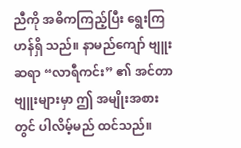ညီကို အဓိကကြည့်ပြီး ရွေးကြဟန်ရှိ သည်။ နာမည်ကျော် ဗျူးဆရာ “လာရီကင်း” ၏ အင်တာဗျူးများမှာ ဤ အမျိုးအစားတွင် ပါလိမ့်မည် ထင်သည်။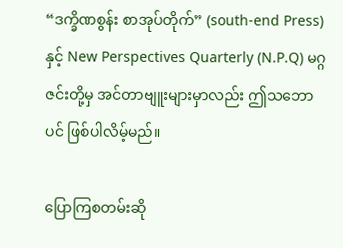“ဒက္ခိဏစွန်း စာအုပ်တိုက်” (south-end Press) နှင့် New Perspectives Quarterly (N.P.Q) မဂ္ဂဇင်းတို့မှ အင်တာဗျူးများမှာလည်း ဤသဘောပင် ဖြစ်ပါလိမ့်မည်။

ပြောကြစတမ်းဆို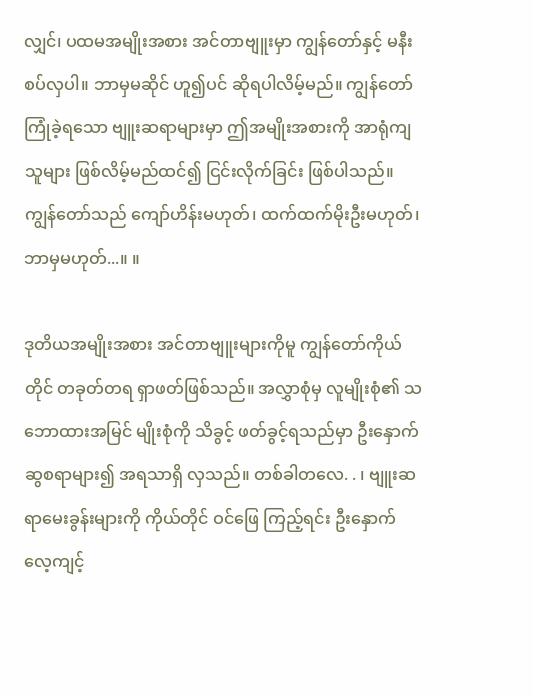လျှင်၊ ပထမအမျိုးအစား အင်တာဗျူးမှာ ကျွန်တော်နှင့် မနီးစပ်လှပါ။ ဘာမှမဆိုင် ဟူ၍ပင် ဆိုရပါလိမ့်မည်။ ကျွန်တော် ကြုံခဲ့ရသော ဗျူးဆရာများမှာ ဤအမျိုးအစားကို အာရုံကျ သူများ ဖြစ်လိမ့်မည်ထင်၍ ငြင်းလိုက်ခြင်း ဖြစ်ပါသည်။ ကျွန်တော်သည် ကျော်ဟိန်းမဟုတ်၊ ထက်ထက်မိုးဦးမဟုတ်၊ ဘာမှမဟုတ်...။ ။

ဒုတိယအမျိုးအစား အင်တာဗျူးများကိုမူ ကျွန်တော်ကိုယ်တိုင် တခုတ်တရ ရှာဖတ်ဖြစ်သည်။ အလွှာစုံမှ လူမျိုးစုံ၏ သဘောထားအမြင် မျိုးစုံကို သိခွင့် ဖတ်ခွင့်ရသည်မှာ ဦးနှောက်ဆွစရာများ၍ အရသာရှိ လှသည်။ တစ်ခါတလေ. . ၊ ဗျူးဆရာမေးခွန်းများကို ကိုယ်တိုင် ဝင်ဖြေ ကြည့်ရင်း ဦးနှောက်လေ့ကျင့်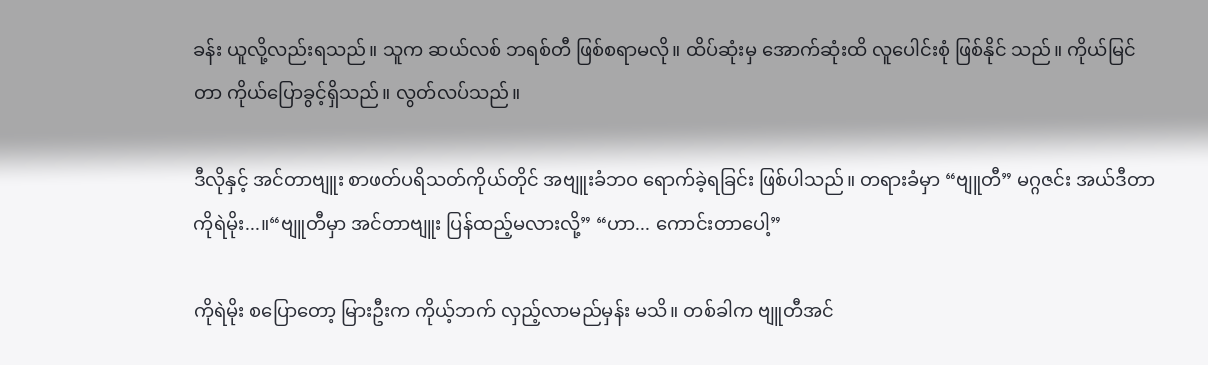ခန်း ယူလို့လည်းရသည်။ သူက ဆယ်လစ် ဘရစ်တီ ဖြစ်စရာမလို။ ထိပ်ဆုံးမှ အောက်ဆုံးထိ လူပေါင်းစုံ ဖြစ်နိုင် သည်။ ကိုယ်မြင်တာ ကိုယ်ပြောခွင့်ရှိသည်။ လွတ်လပ်သည်။

ဒီလိုနှင့် အင်တာဗျူး စာဖတ်ပရိသတ်ကိုယ်တိုင် အဗျူးခံဘဝ ရောက်ခဲ့ရခြင်း ဖြစ်ပါသည်။ တရားခံမှာ “ဗျူတီ” မဂ္ဂဇင်း အယ်ဒီတာ ကိုရဲမိုး...။“ဗျူတီမှာ အင်တာဗျူး ပြန်ထည့်မလားလို့” “ဟာ... ကောင်းတာပေါ့”

ကိုရဲမိုး စပြောတော့ မြားဦးက ကိုယ့်ဘက် လှည့်လာမည်မှန်း မသိ။ တစ်ခါက ဗျူတီအင်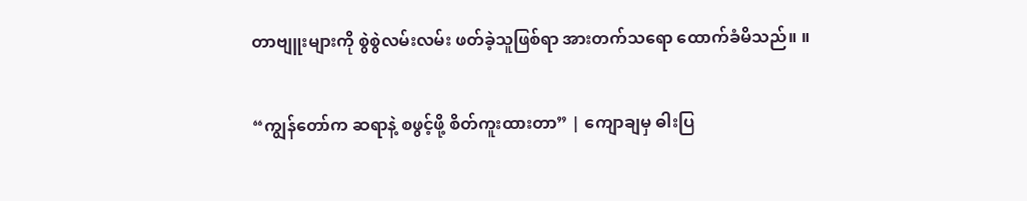တာဗျူးများကို စွဲစွဲလမ်းလမ်း ဖတ်ခဲ့သူဖြစ်ရာ အားတက်သရော ထောက်ခံမိသည်။ ။

“ကျွန်တော်က ဆရာနဲ့ စဖွင့်ဖို့ စိတ်ကူးထားတာ” | ကျောချမှ ဓါးပြ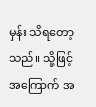မှန်း သိရတော့သည်။ သို့ဖြင့် အကြောက် အ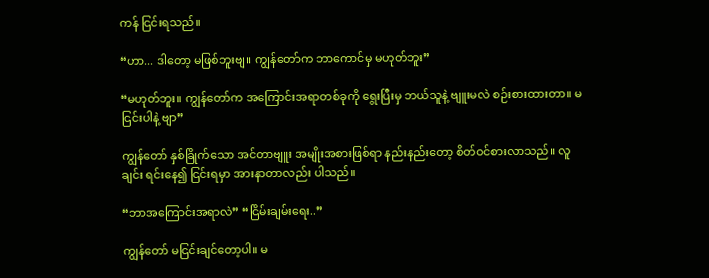ကန် ငြင်းရသည်။

“ဟာ... ဒါတော့ မဖြစ်ဘူးဗျ။ ကျွန်တော်က ဘာကောင်မှ မဟုတ်ဘူး”

“မဟုတ်ဘူး။ ကျွန်တော်က အကြောင်းအရာတစ်ခုကို ရွေးပြီးမှ ဘယ်သူနဲ့ ဗျူးမလဲ စဉ်းစားထားတာ။ မငြင်းပါနဲ့ ဗျာ”

ကျွန်တော် နှစ်ခြိုက်သော အင်တာဗျူး အမျိုးအစားဖြစ်ရာ နည်းနည်းတော့ စိတ်ဝင်စားလာသည်။ လူချင်း ရင်းနေ၍ ငြင်းရမှာ အားနာတာလည်း ပါသည်။

“ဘာအကြောင်းအရာလဲ” “ငြိမ်းချမ်းရေး..”

ကျွန်တော် မငြင်းချင်တော့ပါ။ မ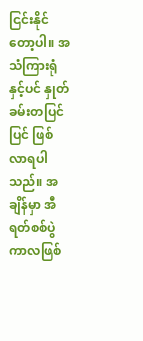ငြင်းနိုင်တော့ပါ။ အသံကြားရုံ နှင့်ပင် နှုတ်ခမ်းတပြင်ပြင် ဖြစ်လာရပါသည်။ အချိန်မှာ အီရတ်စစ်ပွဲ ကာလဖြစ်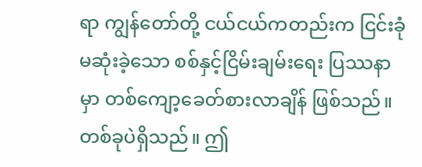ရာ ကျွန်တော်တို့ ငယ်ငယ်ကတည်းက ငြင်းခုံမဆုံးခဲ့သော စစ်နှင့်ငြိမ်းချမ်းရေး ပြဿနာမှာ တစ်ကျော့ခေတ်စားလာချိန် ဖြစ်သည်။ တစ်ခုပဲရှိသည်။ ဤ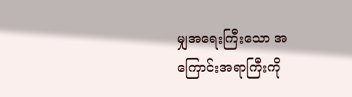မျှအရေးကြီးသော အကြောင်းအရာကြီးကို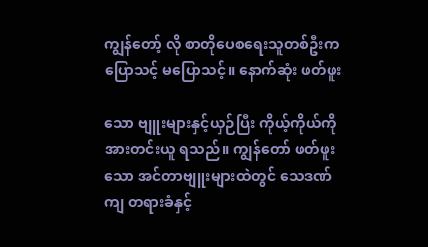ကျွန်တော့် လို စာတိုပေစရေးသူတစ်ဦးက ပြောသင့် မပြောသင့်။ နောက်ဆုံး ဖတ်ဖူး

သော ဗျူးများနှင့်ယှဉ်ပြီး ကိုယ့်ကိုယ်ကို အားတင်းယူ ရသည်။ ကျွန်တော် ဖတ်ဖူးသော အင်တာဗျူးများထဲတွင် သေဒဏ်ကျ တရားခံနှင့်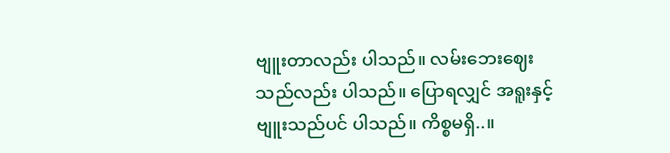ဗျူးတာလည်း ပါသည်။ လမ်းဘေးဈေးသည်လည်း ပါသည်။ ပြောရလျှင် အရူးနှင့် ဗျူးသည်ပင် ပါသည်။ ကိစ္စမရှိ..။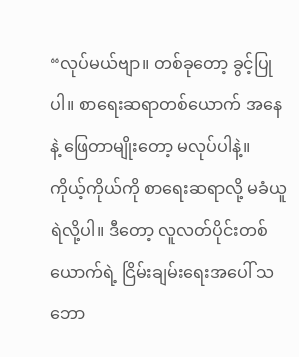“လုပ်မယ်ဗျာ။ တစ်ခုတော့ ခွင့်ပြုပါ။ စာရေးဆရာတစ်ယောက် အနေနဲ့ ဖြေတာမျိုးတော့ မလုပ်ပါနဲ့။ ကိုယ့်ကိုယ်ကို စာရေးဆရာလို့ မခံယူရဲလို့ပါ။ ဒီတော့ လူလတ်ပိုင်းတစ်ယောက်ရဲ့ ငြိမ်းချမ်းရေးအပေါ် သဘော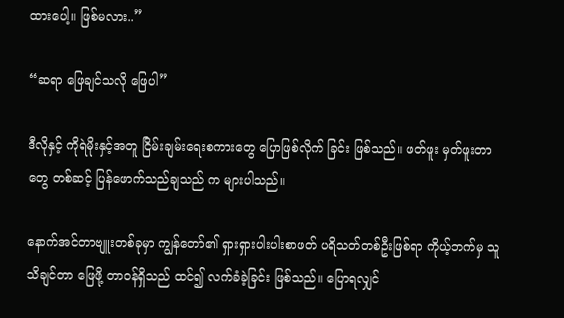ထားပေါ့။ ဖြစ်မလား..”

“ဆရာ ဖြေချင်သလို ဖြေပါ”

ဒီလိုနှင့် ကိုရဲမိုးနှင့်အတူ ငြိမ်းချမ်းရေးစကားတွေ ပြောဖြစ်လိုက် ခြင်း ဖြစ်သည်။ ဖတ်ဖူး မှတ်ဖူးတာတွေ တစ်ဆင့် ပြန်ဖောက်သည်ချသည် က များပါသည်။

နောက်အင်တာဗျူးတစ်ခုမှာ ကျွန်တော်၏ ရှားရှားပါးပါးစာဖတ် ပရိသတ်တစ်ဦးဖြစ်ရာ ကိုယ့်ဘက်မှ သူသိချင်တာ ဖြေဖို့ တာဝန်ရှိသည် ထင်၍ လက်ခံခဲ့ခြင်း ဖြစ်သည်။ ပြောရလျှင်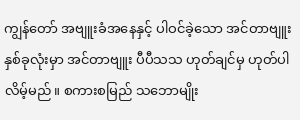ကျွန်တော် အဗျူးခံအနေနှင့် ပါဝင်ခဲ့သော အင်တာဗျူးနှစ်ခုလုံးမှာ အင်တာဗျူး ပီပီသသ ဟုတ်ချင်မှ ဟုတ်ပါလိမ့်မည်။ စကားစမြည် သဘောမျိုး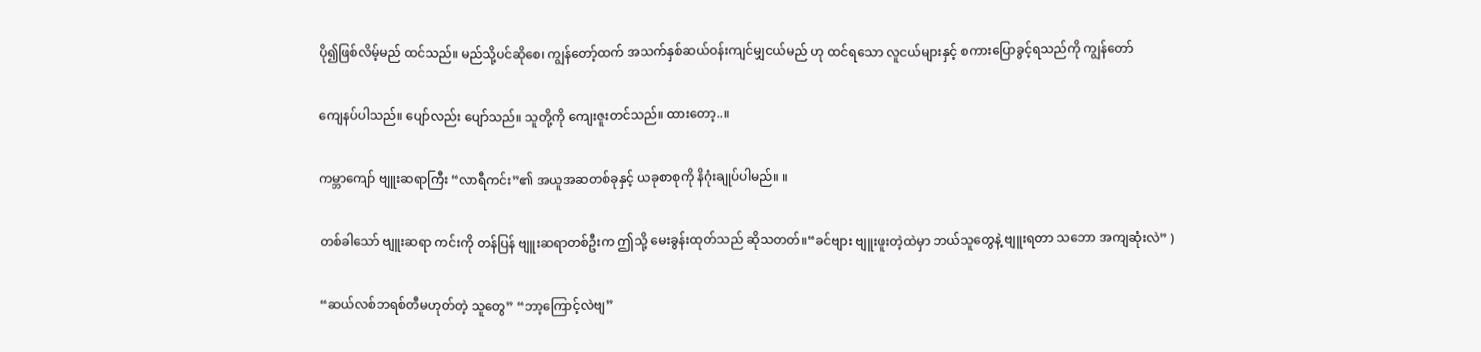ပို၍ဖြစ်လိမ့်မည် ထင်သည်။ မည်သို့ပင်ဆိုစေ၊ ကျွန်တော့်ထက် အသက်နှစ်ဆယ်ဝန်းကျင်မျှငယ်မည် ဟု ထင်ရသော လူငယ်များနှင့် စကားပြောခွင့်ရသည်ကို ကျွန်တော်

ကျေနပ်ပါသည်။ ပျော်လည်း ပျော်သည်။ သူတို့ကို ကျေးဇူးတင်သည်။ ထားတော့..။

ကမ္ဘာကျော် ဗျူးဆရာကြီး “လာရီကင်း”၏ အယူအဆတစ်ခုနှင့် ယခုစာစုကို နိဂုံးချုပ်ပါမည်။ ။

တစ်ခါသော် ဗျူးဆရာ ကင်းကို တန်ပြန် ဗျူးဆရာတစ်ဦးက ဤသို့ မေးခွန်းထုတ်သည် ဆိုသတတ်။“ခင်ဗျား ဗျူးဖူးတဲ့ထဲမှာ ဘယ်သူတွေနဲ့ ဗျူးရတာ သဘော အကျဆုံးလဲ” )

“ဆယ်လစ်ဘရစ်တီမဟုတ်တဲ့ သူတွေ” “ဘာ့ကြောင့်လဲဗျ”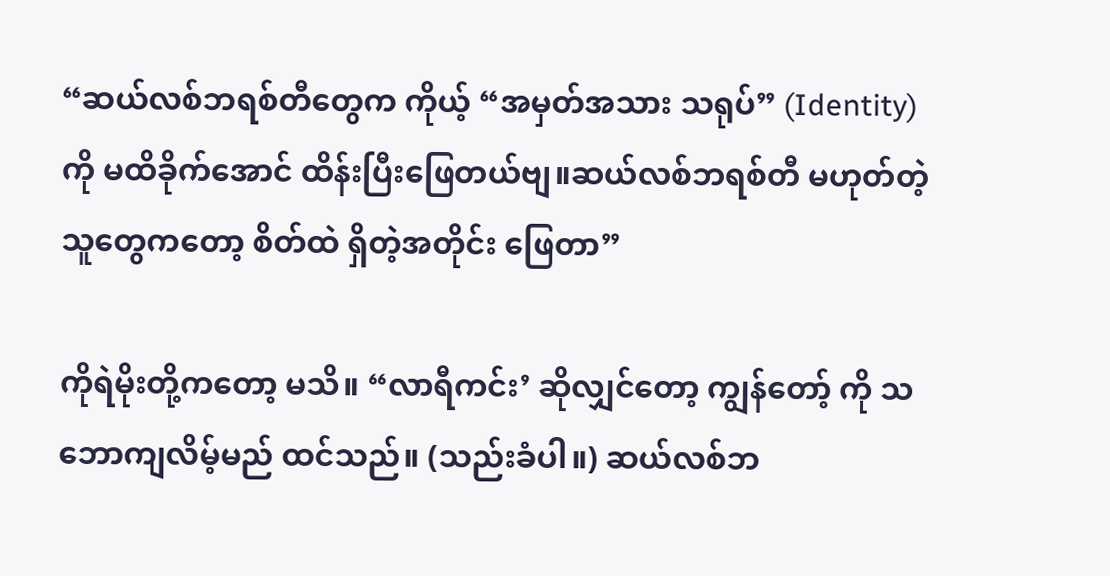“ဆယ်လစ်ဘရစ်တီတွေက ကိုယ့် “အမှတ်အသား သရုပ်” (Identity) ကို မထိခိုက်အောင် ထိန်းပြီးဖြေတယ်ဗျ။ဆယ်လစ်ဘရစ်တီ မဟုတ်တဲ့သူတွေကတော့ စိတ်ထဲ ရှိတဲ့အတိုင်း ဖြေတာ”

ကိုရဲမိုးတို့ကတော့ မသိ။ “လာရီကင်း’ ဆိုလျှင်တော့ ကျွန်တော့် ကို သဘောကျလိမ့်မည် ထင်သည်။ (သည်းခံပါ။) ဆယ်လစ်ဘ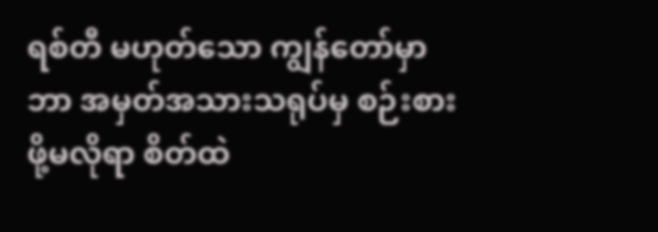ရစ်တီ မဟုတ်သော ကျွန်တော်မှာ ဘာ အမှတ်အသားသရုပ်မှ စဉ်းစားဖို့မလိုရာ စိတ်ထဲ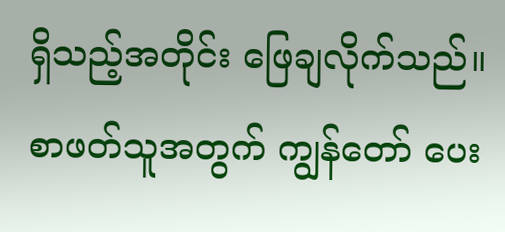ရှိသည့်အတိုင်း ဖြေချလိုက်သည်။ စာဖတ်သူအတွက် ကျွန်တော် ပေး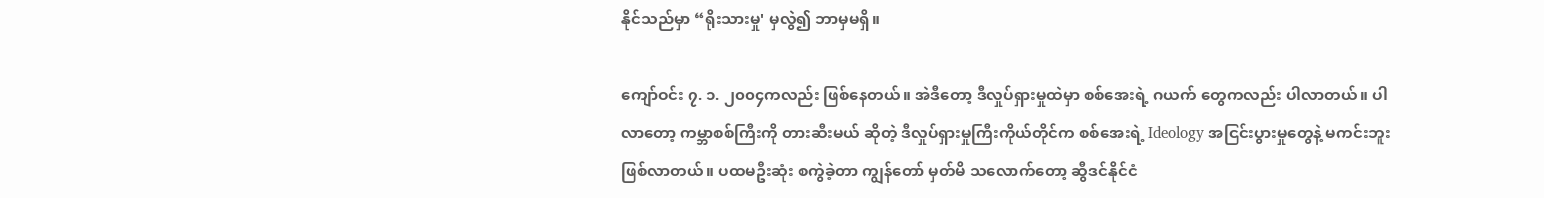နိုင်သည်မှာ “ရိုးသားမှု' မှလွဲ၍ ဘာမှမရှိ။

ကျော်ဝင်း ၇. ၁. ၂၀၀၄ကလည်း ဖြစ်နေတယ်။ အဲဒီတော့ ဒီလှုပ်ရှားမှုထဲမှာ စစ်အေးရဲ့ ဂယက် တွေကလည်း ပါလာတယ်။ ပါလာတော့ ကမ္ဘာစစ်ကြီးကို တားဆီးမယ် ဆိုတဲ့ ဒီလှုပ်ရှားမှုကြီးကိုယ်တိုင်က စစ်အေးရဲ့ Ideology အငြင်းပွားမှုတွေနဲ့ မကင်းဘူးဖြစ်လာတယ်။ ပထမဦးဆုံး စကွဲခဲ့တာ ကျွန်တော် မှတ်မိ သလောက်တော့ ဆွီဒင်နိုင်ငံ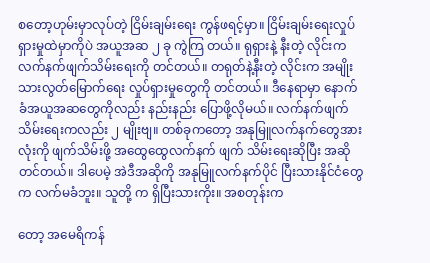စတော့ဟုမ်းမှာလုပ်တဲ့ ငြိမ်းချမ်းရေး ကွန်ဖရင့်မှာ။ ငြိမ်းချမ်းရေးလှုပ်ရှားမှုထဲမှာကိုပဲ အယူအဆ ၂ ခု ကွဲကြ တယ်။ ရုရှားနဲ့ နီးတဲ့ လိုင်းက လက်နက်ဖျက်သိမ်းရေးကို တင်တယ်။ တရုတ်နဲ့နီးတဲ့ လိုင်းက အမျိုးသားလွတ်မြောက်ရေး လှုပ်ရှားမှုတွေကို တင်တယ်။ ဒီနေရာမှာ နောက်ခံအယူအဆတွေကိုလည်း နည်းနည်း ပြောဖို့လိုမယ်။ လက်နက်ဖျက်သိမ်းရေးကလည်း ၂ မျိုးဗျ။ တစ်ခုကတော့ အနုမြူလက်နက်တွေအားလုံးကို ဖျက်သိမ်းဖို့ အထွေထွေလက်နက် ဖျက် သိမ်းရေးဆိုပြီး အဆိုတင်တယ်။ ဒါပေမဲ့ အဲဒီအဆိုကို အနုမြူလက်နက်ပိုင် ပြီးသားနိုင်ငံတွေက လက်မခံဘူး။ သူတို့ က ရှိပြီးသားကိုး။ အစတုန်းက

တော့ အမေရိကန်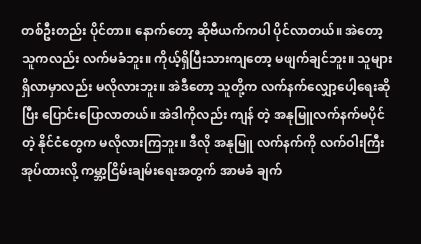တစ်ဦးတည်း ပိုင်တာ။ နောက်တော့ ဆိုဗီယက်ကပါ ပိုင်လာတယ်။ အဲတော့ သူကလည်း လက်မခံဘူး။ ကိုယ့်ရှိပြီးသားကျတော့ မဖျက်ချင်ဘူး။ သူများရှိလာမှာလည်း မလိုလားဘူး။ အဲဒီတော့ သူတို့က လက်နက်လျှော့ပေါ့ရေးဆိုပြီး ပြောင်းပြောလာတယ်။ အဲဒါကိုလည်း ကျန် တဲ့ အနုမြူလက်နက်မပိုင်တဲ့ နိုင်ငံတွေက မလိုလားကြဘူး။ ဒီလို အနုမြူ လက်နက်ကို လက်ဝါးကြီးအုပ်ထားလို့ ကမ္ဘာ့ငြိမ်းချမ်းရေးအတွက် အာမခံ ချက်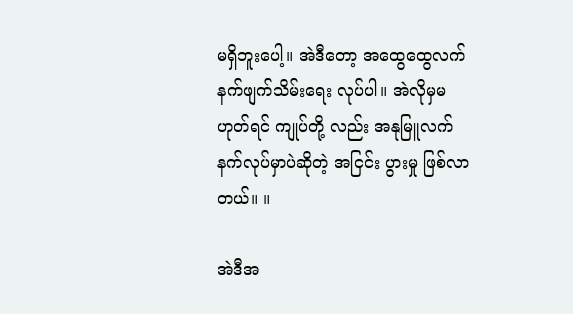မရှိဘူးပေါ့။ အဲဒီတော့ အထွေထွေလက်နက်ဖျက်သိမ်းရေး လုပ်ပါ။ အဲလိုမှမဟုတ်ရင် ကျုပ်တို့ လည်း အနုမြူလက်နက်လုပ်မှာပဲဆိုတဲ့ အငြင်း ပွားမှု ဖြစ်လာတယ်။ ။

အဲဒီအ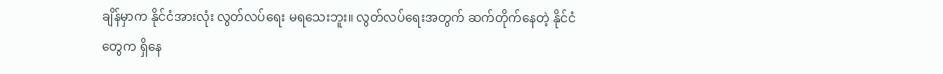ချိန်မှာက နိုင်ငံအားလုံး လွတ်လပ်ရေး မရသေးဘူး။ လွတ်လပ်ရေးအတွက် ဆက်တိုက်နေတဲ့ နိုင်ငံတွေက ရှိနေ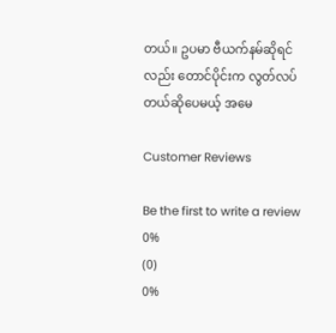တယ်။ ဥပမာ ဗီယက်နမ်ဆိုရင်လည်း တောင်ပိုင်းက လွတ်လပ်တယ်ဆိုပေမယ့် အမေ

Customer Reviews

Be the first to write a review
0%
(0)
0%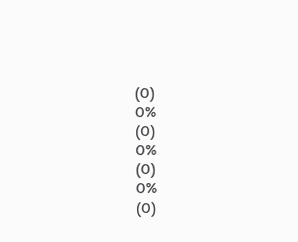(0)
0%
(0)
0%
(0)
0%
(0)